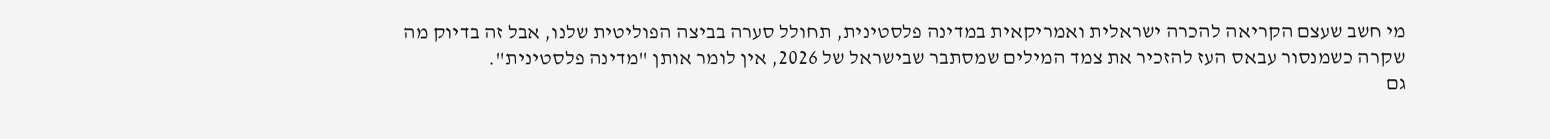מי חשב שעצם הקריאה להכרה ישראלית ואמריקאית במדינה פלסטינית, תחולל סערה בביצה הפוליטית שלנו, אבל זה בדיוק מה שקרה כשמנסור עבאס העז להזכיר את צמד המילים שמסתבר שבישראל של 2026, אין לומר אותן "מדינה פלסטינית".
גם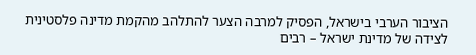הציבור הערבי בישראל, הפסיק למרבה הצער להתלהב מהקמת מדינה פלסטינית לצידה של מדינת ישראל – רבים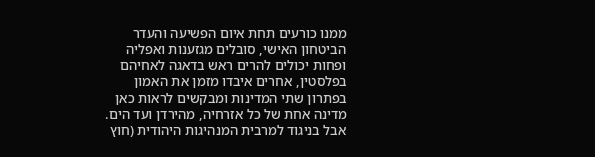ממנו כורעים תחת איום הפשיעה והעדר הביטחון האישי, סובלים מגזענות ואפליה ופחות יכולים להרים ראש בדאגה לאחיהם בפלסטין, אחרים איבדו מזמן את האמון בפתרון שתי המדינות ומבקשים לראות כאן מדינה אחת של כל אזרחיה, מהירדן ועד הים.
אבל בניגוד למרבית המנהיגות היהודית (חוץ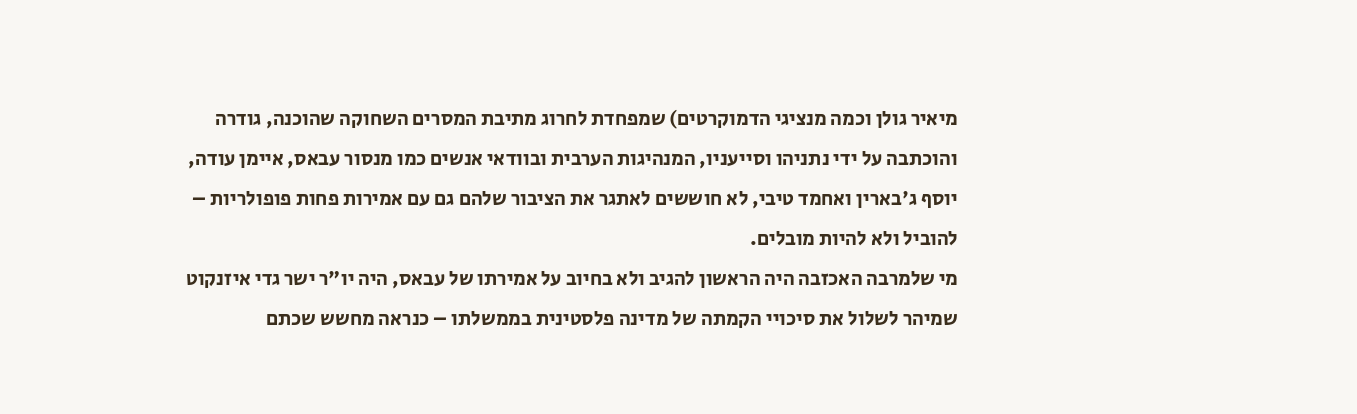מיאיר גולן וכמה מנציגי הדמוקרטים) שמפחדת לחרוג מתיבת המסרים השחוקה שהוכנה, גודרה והוכתבה על ידי נתניהו וסייעניו, המנהיגות הערבית ובוודאי אנשים כמו מנסור עבאס, איימן עודה, יוסף ג'בארין ואחמד טיבי, לא חוששים לאתגר את הציבור שלהם גם עם אמירות פחות פופולריות – להוביל ולא להיות מובלים.
מי שלמרבה האכזבה היה הראשון להגיב ולא בחיוב על אמירתו של עבאס, היה יו"ר ישר גדי איזנקוט שמיהר לשלול את סיכויי הקמתה של מדינה פלסטינית בממשלתו – כנראה מחשש שכתם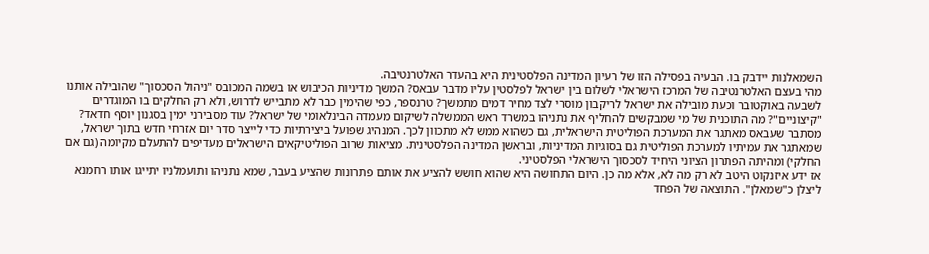השמאלנות יידבק בו. הבעיה בפסילה הזו של רעיון המדינה הפלסטינית היא בהעדר האלטרנטיבה.
מהי בעצם האלטרנטיבה של המרכז הישראלי לשלום בין ישראל לפלסטין עליו מדבר עבאס? המשך מדיניות הכיבוש או בשמה המכובס "ניהול הסכסוך" שהובילה אותנו לשבעה באוקטובר וכעת מובילה את ישראל לריקבון מוסרי לצד מחיר דמים מתמשך? טרנספר, כפי שהימין כבר לא מתבייש לדרוש, ולא רק החלקים בו המוגדרים "קיצוניים"? מה התוכנית של מי שמבקשים להחליף את נתניהו במשרד ראש הממשלה לשיקום מעמדה הבינלאומי של ישראל? עוד מסבירני ימין בסגנון יוסף חדאד?
מסתבר שעבאס מאתגר את המערכת הפוליטית הישראלית, גם כשהוא ממש לא מתכוון לכך. המנהיג שפועל ביצירתיות כדי לייצר סדר יום אזרחי חדש בתוך ישראל, שמאתגר את עמיתיו למערכת הפוליטית גם בסוגיות המדיניות, ובראשן המדינה הפלסטינית. מציאות שרוב הפוליטיקאים הישראלים מעדיפים להתעלם מקיומה (גם אם החלקי) ומהיתה הפתרון הציוני היחיד לסכסוך הישראלי הפלסטיני.
אז ידע איזנקוט היטב לא רק מה לא, אלא מה כן. היום התחושה היא שהוא חושש להציע את אותם פתרונות שהציע בעבר, שמא נתניהו ותועמלניו יתייגו אותו רחמנא ליצלן כ"שמאלן". התוצאה של הפחד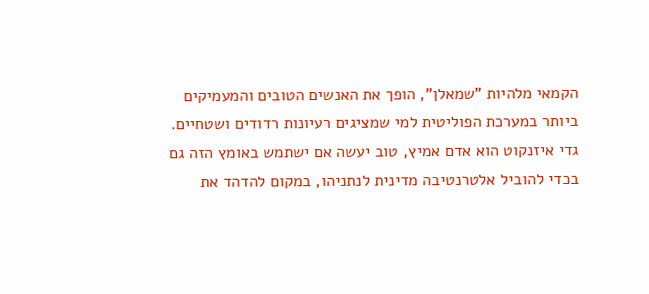הקמאי מלהיות "שמאלן", הופך את האנשים הטובים והמעמיקים ביותר במערכת הפוליטית למי שמציגים רעיונות רדודים ושטחיים. גדי איזנקוט הוא אדם אמיץ, טוב יעשה אם ישתמש באומץ הזה גם בכדי להוביל אלטרנטיבה מדינית לנתניהו, במקום להדהד את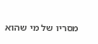מסריו של מי שהוא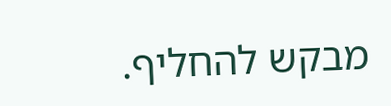מבקש להחליף.